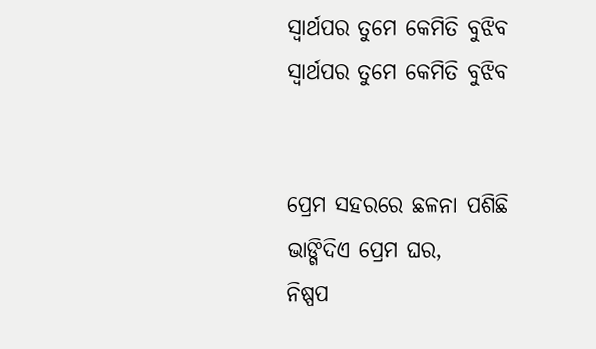ସ୍ୱାର୍ଥପର ତୁମେ କେମିତି ବୁଝିବ
ସ୍ୱାର୍ଥପର ତୁମେ କେମିତି ବୁଝିବ


ପ୍ରେମ ସହରରେ ଛଳନା ପଶିଛି
ଭାଙ୍ଗିଦିଏ ପ୍ରେମ ଘର,
ନିଷ୍ପପ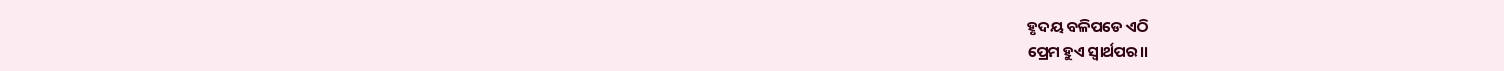ହୃଦୟ ବଳିପଡେ ଏଠି
ପ୍ରେମ ହୁଏ ସ୍ୱାର୍ଥପର।।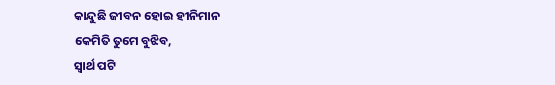କାନ୍ଦୁଛି ଜୀବନ ହୋଇ ହୀନିମାନ
କେମିତି ତୁମେ ବୁଝିବ,
ସ୍ବାର୍ଥ ପଟି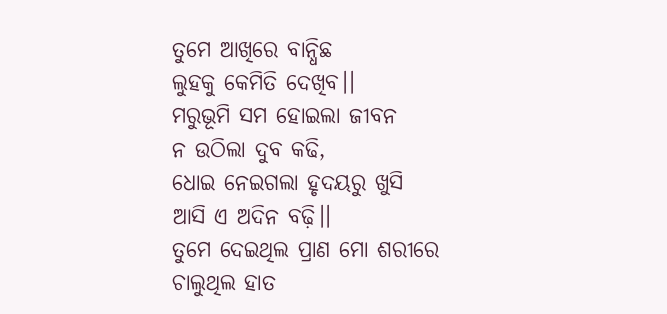ତୁମେ ଆଖିରେ ବାନ୍ଧିଛ
ଲୁହକୁ କେମିତି ଦେଖିବ।।
ମରୁଭୂମି ସମ ହୋଇଲା ଜୀବନ
ନ ଉଠିଲା ଦୁବ କଢି,
ଧୋଇ ନେଇଗଲା ହୃଦୟରୁ ଖୁସି
ଆସି ଏ ଅଦିନ ବଢ଼ି।।
ତୁମେ ଦେଇଥିଲ ପ୍ରାଣ ମୋ ଶରୀରେ
ଚାଲୁଥିଲ ହାତ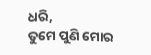ଧରି,
ତୁମେ ପୁଣି ମୋର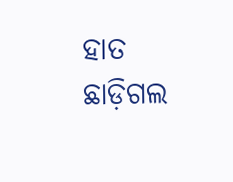ହାତ ଛାଡ଼ିଗଲ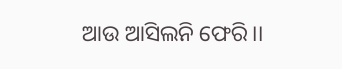ଆଉ ଆସିଲନି ଫେରି।।